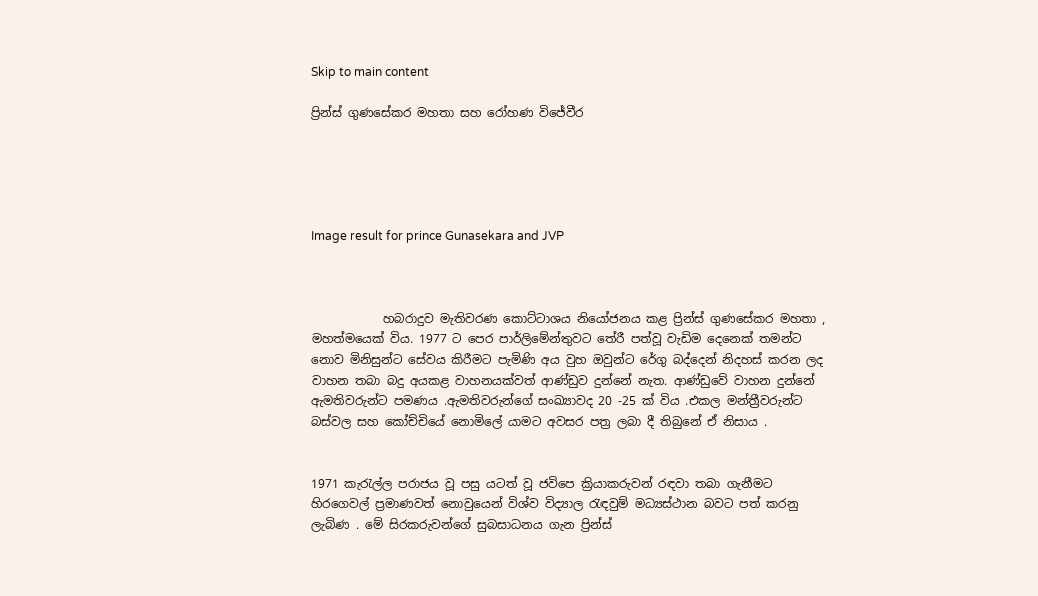Skip to main content

ප්‍රින්ස් ගුණසේකර මහතා සහ රෝහණ විජේවීර





Image result for prince Gunasekara and JVP



            හබරාදුව මැතිවරණ කොට්ටාශය නියෝජනය කළ ප්‍රින්ස් ගුණසේකර මහතා , මහත්මයෙක් විය. 1977 ට පෙර පාර්ලිමේන්තුවට තේරී පත්වූ වැඩිම දෙනෙක් තමන්ට නොව මිනිසුන්ට සේවය කිරීමට පැමිණි අය වුහ ඔවුන්ට රේගු බද්දෙන් නිදහස් කරන ලද වාහන තබා බදු අයකළ වාහනයක්වත් ආණ්ඩුව දුන්නේ නැත. ආණ්ඩුවේ වාහන දුන්නේ ඇමතිවරුන්ට පමණය .ඇමතිවරුන්ගේ සංඛ්‍යාවද 20 -25 ක් විය .එකල මන්ත්‍රීවරුන්ට බස්වල සහ කෝච්චියේ නොමිලේ යාමට අවසර පත්‍ර ලබා දී තිබුනේ ඒ නිසාය .


1971 කැරැල්ල පරාජය වූ පසු යටත් වූ ජවිපෙ ක්‍රියාකරුවන් රඳවා තබා ගැනීමට හිරගෙවල් ප්‍රමාණවත් නොවුයෙන් විශ්ව විද්‍යාල රැඳවුම් මධ්‍යස්ථාන බවට පත් කරනු ලැබිණ . මේ සිරකරුවන්ගේ සුබසාධනය ගැන ප්‍රින්ස්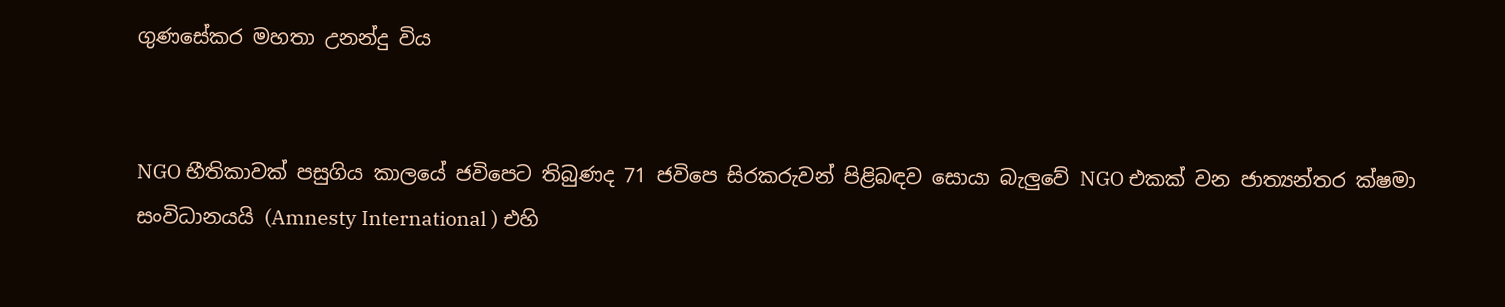ගුණසේකර මහතා උනන්දු විය


NGO භීතිකාවක් පසුගිය කාලයේ ජවිපෙට තිබුණද 71 ජවිපෙ සිරකරුවන් පිළිබඳව සොයා බැලුවේ NGO එකක් වන ජාත්‍යන්තර ක්ෂමා සංවිධානයයි (Amnesty International ) එහි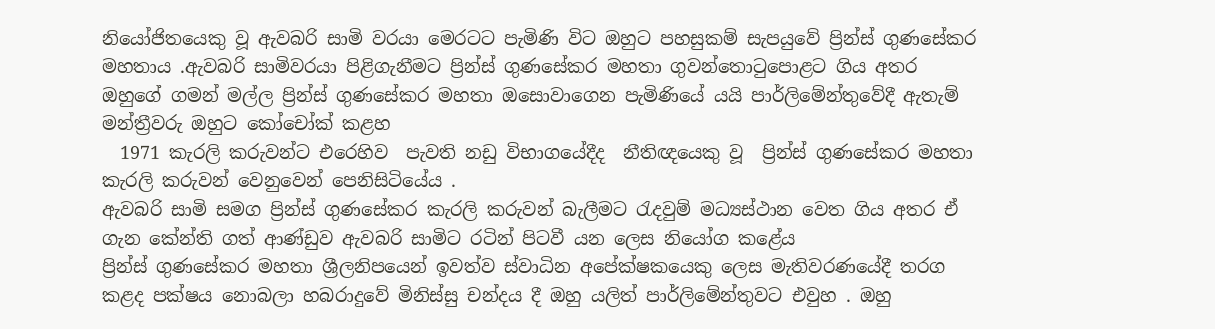නියෝජිතයෙකු වූ ඇවබරි සාමි වරයා මෙරටට පැමිණි විට ඔහුට පහසුකම් සැපයුවේ ප්‍රින්ස් ගුණසේකර මහතාය .ඇවබරි සාමිවරයා පිළිගැනීමට ප්‍රින්ස් ගුණසේකර මහතා ගුවන්තොටුපොළට ගිය අතර ඔහුගේ ගමන් මල්ල ප්‍රින්ස් ගුණසේකර මහතා ඔසොවාගෙන පැමිණියේ යයි පාර්ලිමේන්තුවේදී ඇතැම් මන්ත්‍රීවරු ඔහුට කෝචෝක් කළහ
  1971 කැරලි කරුවන්ට එරෙහිව  පැවති නඩු විභාගයේදීද  නීතිඥයෙකු වූ  ප්‍රින්ස් ගුණසේකර මහතා කැරලි කරුවන් වෙනුවෙන් පෙනිසිටියේය .
ඇවබරි සාමි සමග ප්‍රින්ස් ගුණසේකර කැරලි කරුවන් බැලීමට රැදවුම් මධ්‍යස්ථාන වෙත ගිය අතර ඒ ගැන කේන්ති ගත් ආණ්ඩුව ඇවබරි සාමිට රටින් පිටවී යන ලෙස නියෝග කළේය
ප්‍රින්ස් ගුණසේකර මහතා ශ්‍රීලනිපයෙන් ඉවත්ව ස්වාධින අපේක්ෂකයෙකු ලෙස මැතිවරණයේදී තරග කළද පක්ෂය නොබලා හබරාදුවේ මිනිස්සු චන්දය දී ඔහු යලිත් පාර්ලිමේන්තුවට එවුහ . ඔහු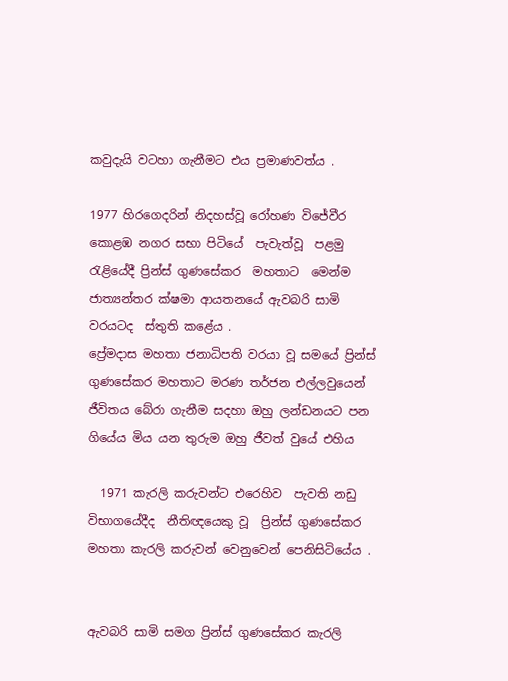කවුදැයි වටහා ගැනීමට එය ප්‍රමාණවත්ය .

1977 හිරගෙදරින් නිදහස්වූ රෝහණ විජේවීර  කොළඹ නගර සභා පිටියේ  පැවැත්වූ  පළමු රැළියේදී ප්‍රින්ස් ගුණසේකර  මහතාට  මෙන්ම  ජාත්‍යන්තර ක්ෂමා ආයතනයේ ඇවබරි සාමි වරයටද  ස්තුති කළේය .
ප්‍රේමදාස මහතා ජනාධිපති වරයා වූ සමයේ ප්‍රින්ස් ගුණසේකර මහතාට මරණ තර්ජන එල්ලවුයෙන් ජීවිතය බේරා ගැනීම සදහා ඔහු ලන්ඩනයට පන ගියේය මිය යන තුරුම ඔහු ජීවත් වුයේ එහිය

  1971 කැරලි කරුවන්ට එරෙහිව  පැවති නඩු විභාගයේදීද  නීතිඥයෙකු වූ  ප්‍රින්ස් ගුණසේකර මහතා කැරලි කරුවන් වෙනුවෙන් පෙනිසිටියේය .


ඇවබරි සාමි සමග ප්‍රින්ස් ගුණසේකර කැරලි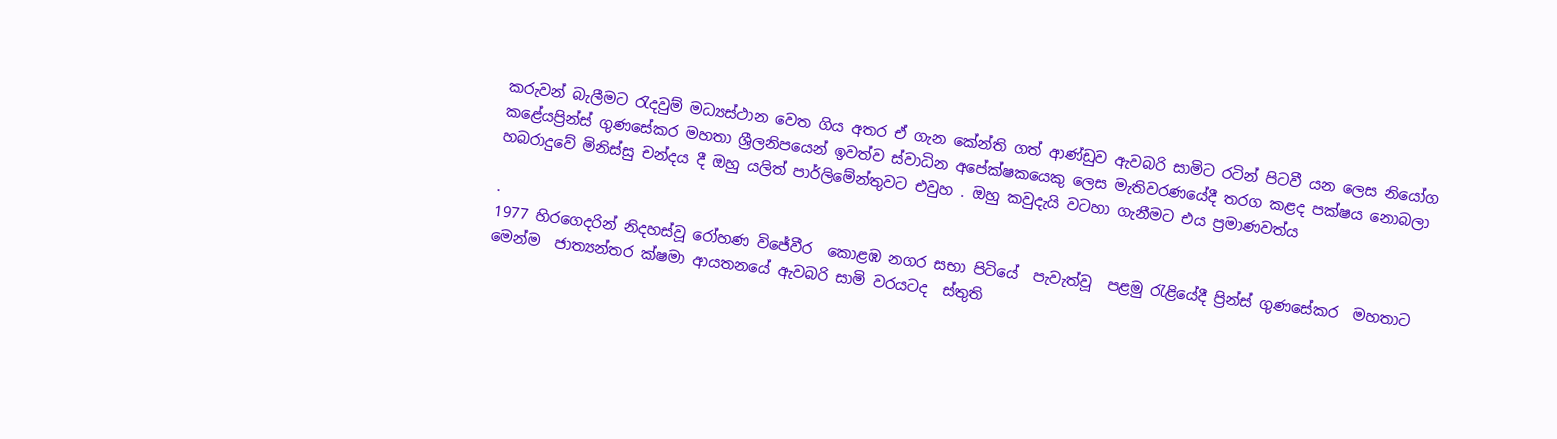කරුවන් බැලීමට රැදවුම් මධ්‍යස්ථාන වෙත ගිය අතර ඒ ගැන කේන්ති ගත් ආණ්ඩුව ඇවබරි සාමිට රටින් පිටවී යන ලෙස නියෝග කළේයප්‍රින්ස් ගුණසේකර මහතා ශ්‍රීලනිපයෙන් ඉවත්ව ස්වාධින අපේක්ෂකයෙකු ලෙස මැතිවරණයේදී තරග කළද පක්ෂය නොබලා හබරාදුවේ මිනිස්සු චන්දය දී ඔහු යලිත් පාර්ලිමේන්තුවට එවුහ . ඔහු කවුදැයි වටහා ගැනීමට එය ප්‍රමාණවත්ය

.
1977 හිරගෙදරින් නිදහස්වූ රෝහණ විජේවීර  කොළඹ නගර සභා පිටියේ  පැවැත්වූ  පළමු රැළියේදී ප්‍රින්ස් ගුණසේකර  මහතාට  මෙන්ම  ජාත්‍යන්තර ක්ෂමා ආයතනයේ ඇවබරි සාමි වරයටද  ස්තුති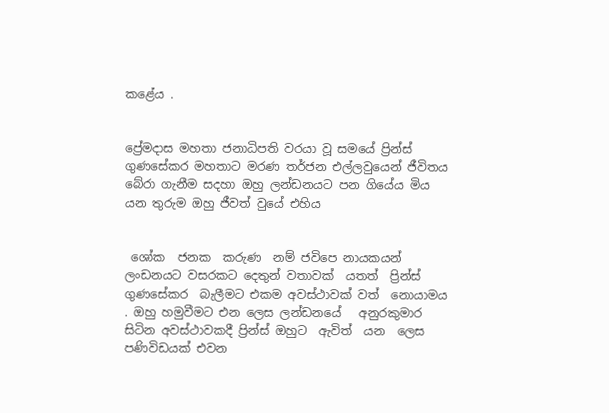කළේය .


ප්‍රේමදාස මහතා ජනාධිපති වරයා වූ සමයේ ප්‍රින්ස් ගුණසේකර මහතාට මරණ තර්ජන එල්ලවුයෙන් ජීවිතය බේරා ගැනීම සදහා ඔහු ලන්ඩනයට පන ගියේය මිය යන තුරුම ඔහු ජීවත් වුයේ එහිය


 ශෝක  ජනක  කරුණ  නම් ජවිපෙ නායකයන් ලංඩනයට වසරකට දෙතුන් වතාවක්  යතත්  ප්‍රින්ස් ගුණසේකර  බැලීමට එකම අවස්ථාවක් වත්  නොයාමය . ඔහු හමුවීමට එන ලෙස ලන්ඩනයේ   අනුරකුමාර සිටින අවස්ථාවකදී ප්‍රින්ස් ඔහුට  ඇවිත්  යන  ලෙස  පණිවිඩයක් එවන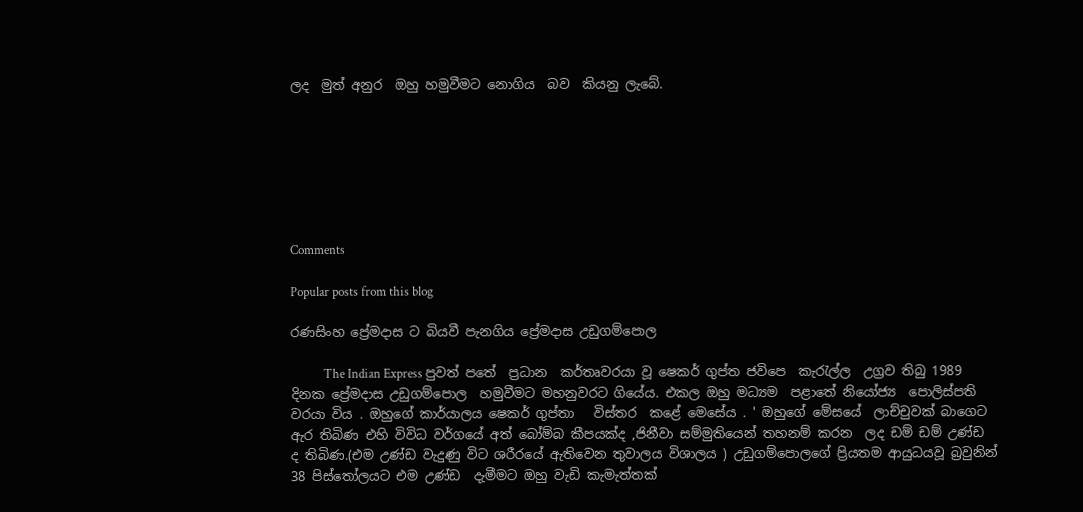ලද  මුත් අනුර  ඔහු හමුවීමට නොගිය  බව  කියනු ලැබේ.







Comments

Popular posts from this blog

රණසිංහ ප්‍රේමදාස ට බියවී පැනගිය ප්‍රේමදාස උඩුගම්පොල

           The Indian Express පුවත් පතේ  ප්‍රධාන  කර්තෘවරයා වූ ෂෙකර් ගුප්ත ජවිපෙ  කැරැල්ල  උග්‍රව තිබු 1989  දිනක ප්‍රේමදාස උඩුගම්පොල  හමුවීමට මහනුවරට ගියේය. එකල ඔහු මධ්‍යම  පළාතේ නියෝජ්‍ය  පොලිස්පති වරයා විය . ඔහුගේ කාර්යාලය ෂෙකර් ගුප්තා   විස්තර  කළේ මෙසේය . ' ඔහුගේ මේසයේ  ලාච්චුවක් බාගෙට ඇර තිබිණ එහි විවිධ වර්ගයේ අත් බෝම්බ කීපයක්ද ,ජිනීවා සම්මුතියෙන් තහනම් කරන  ලද ඩම් ඩම් උණ්ඩ ද තිබිණ.(එම උණ්ඩ වැදුණු විට ශරීරයේ ඇතිවෙන තුවාලය විශාලය ) උඩුගම්පොලගේ ප්‍රියතම ආයුධයවූ බ්‍රවුනින් 38 පිස්තෝලයට එම උණ්ඩ  දැමීමට ඔහු වැඩි කැමැත්තක්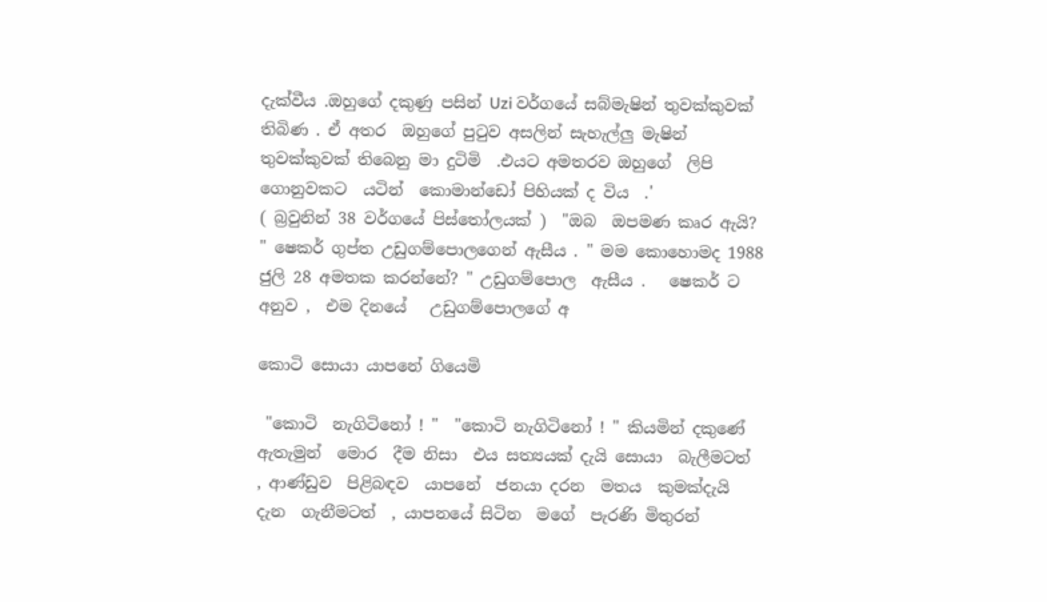දැක්වීය .ඔහුගේ දකුණු පසින් Uzi වර්ගයේ සබ්මැෂින් තුවක්කුවක් තිබිණ . ඒ අතර  ඔහුගේ පුටුව අසලින් සැහැල්ලු මැෂින් තුවක්කුවක් තිබෙනු මා දුටිමි  .එයට අමතරව ඔහුගේ  ලිපි ගොනුවකට  යටින්  කොමාන්ඩෝ පිහියක් ද විය  .'                     ( බ්‍රවුනින් 38 වර්ගයේ පිස්තෝලයක් )  "ඔබ  ඔපමණ කෘර ඇයි? " ෂෙකර් ගුප්ත උඩුගම්පොලගෙන් ඇසීය . " මම කොහොමද 1988 ජුලි 28 අමතක කරන්නේ? " උඩුගම්පොල  ඇසීය .   ෂෙකර් ට අනුව ,  එම දිනයේ   උඩුගම්පොලගේ අ

කොටි සොයා යාපනේ ගියෙමි

 "කොටි  නැගිටිනෝ ! "  "කොටි නැගිටිනෝ ! " කියමින් දකුණේ ඇතැමුන්  මොර  දීම නිසා  එය සත්‍යයක් දැයි සොයා  බැලීමටත් , ආණ්ඩුව  පිළිබඳව  යාපනේ  ජනයා දරන  මතය  කුමක්දැයි දැන  ගැනීමටත්  , යාපනයේ සිටින  මගේ  පැරණි මිතුරන්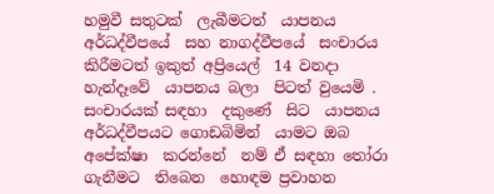හමුවී සතුටක්  ලැබීමටත්  යාපනය අර්ධද්වීපයේ  සහ නාගද්වීපයේ  සංචාරය  කිරීමටත් ඉකුත් අප්‍රියෙල්  14 වනදා  හැන්දෑවේ  යාපනය බලා  පිටත් වුයෙමි .  සංචාරයක් සඳහා  දකුණේ  සිට  යාපනය අර්ධද්වීපයට ගොඩබිමින්  යාමට ඔබ අපේක්ෂා  කරන්නේ  නම් ඒ සඳහා තෝරා  ගැනීමට  තිබෙන  හොඳම ප්‍රවාහන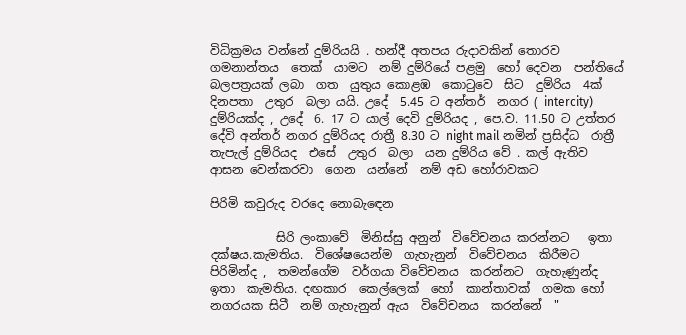විධික්‍රමය වන්නේ දුම්රියයි . හන්දී අතපය රුදාවකින් තොරව ගමනාන්තය  තෙක්  යාමට  නම් දුම්රියේ පළමු  හෝ දෙවන  පන්තියේ  බලපත්‍රයක් ලබා  ගත  යුතුය කොළඹ  කොටුවෙ  සිට  දුම්රිය  4ක් දිනපතා  උතුර  බලා යයි. උදේ  5.45 ට අන්තර්  නගර ( intercity) දුම්රියක්ද , උදේ  6. 17 ට යාල් දෙවි දුම්රියද , පෙ.ව. 11.50 ට උත්තර දේවි අන්තර් නගර දුම්රියද රාත්‍රී 8.30 ට night mail නමින් ප්‍රසිද්ධ  රාත්‍රී තැපැල් දුම්රියද  එසේ  උතුර  බලා  යන දුම්රිය වේ . කල් ඇතිව  ආසන වෙන්කරවා  ගෙන  යන්නේ  නම් අඩ හෝරාවකට

පිරිමි කවුරුද වරදෙ නොබැඳෙන

           සිරි ලංකාවේ  මිනිස්සු අනුන්  විවේචනය කරන්නට   ඉතා දක්ෂය.කැමතිය.  විශේෂයෙන්ම  ගැහැනුන්  විවේචනය  කිරීමට  පිරිමින්ද ,  තමන්ගේම  වර්ගයා විවේචනය  කරන්නට  ගැහැණුන්ද  ඉතා  කැමතිය. දඟකාර  කෙල්ලෙක්  හෝ  කාන්තාවක්  ගමක හෝ  නගරයක සිටී  නම් ගැහැනුන් ඇය  විවේචනය  කරන්නේ  "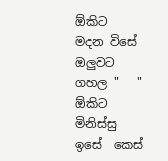ඕකිට  මදන විසේ  ඔලුවට ගහල "   " ඕකිට  මිනිස්සු  ඉසේ  කෙස්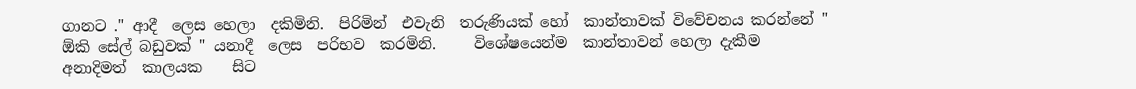ගානට ." ආදී  ලෙස හෙලා  දකිමිනි.  පිරිමින්  එවැනි  තරුණියක් හෝ  කාන්තාවක් විවේචනය කරන්නේ " ඕකි සේල් බඩුවක් " යනාදී  ලෙස  පරිභව  කරමිනි.     විශේෂයෙන්ම  කාන්තාවන් හෙලා දැකීම  අනාදිමත්  කාලයක    සිට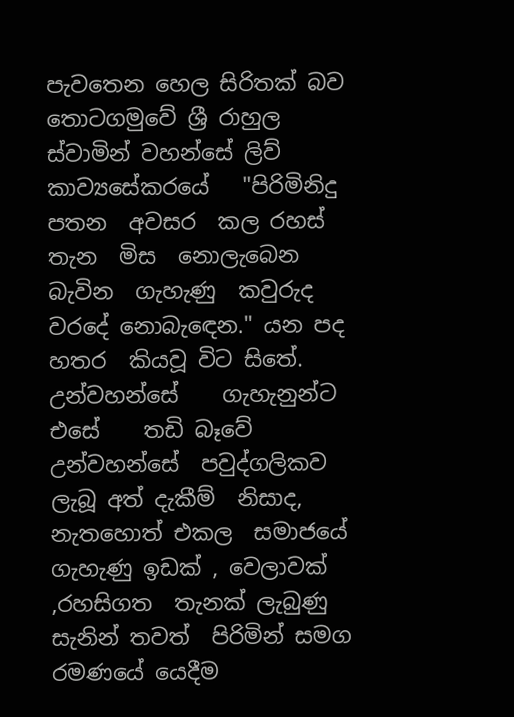පැවතෙන හෙල සිරිතක් බව තොටගමුවේ ශ්‍රී රාහුල ස්වාමින් වහන්සේ ලිව්  කාව්‍යසේකරයේ   "පිරිමිනිදු පතන  අවසර  කල රහස්  තැන  මිස  නොලැබෙන  බැවින  ගැහැණු  කවුරුද වරදේ නොබැඳෙන." යන පද  හතර  කියවූ විට සිතේ. උන්වහන්සේ    ගැහැනුන්ට එසේ    තඩි බෑවේ උන්වහන්සේ  පවුද්ගලිකව  ලැබූ අත් දැකීම්  නිසාද,   නැතහොත් එකල  සමාජයේ  ගැහැණු ඉඩක් , වෙලාවක් ,රහසිගත  තැනක් ලැබුණු සැනින් තවත්  පිරිමින් සමග රමණයේ යෙදීම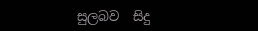සුලබව  සිදු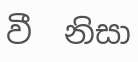වී  නිසා